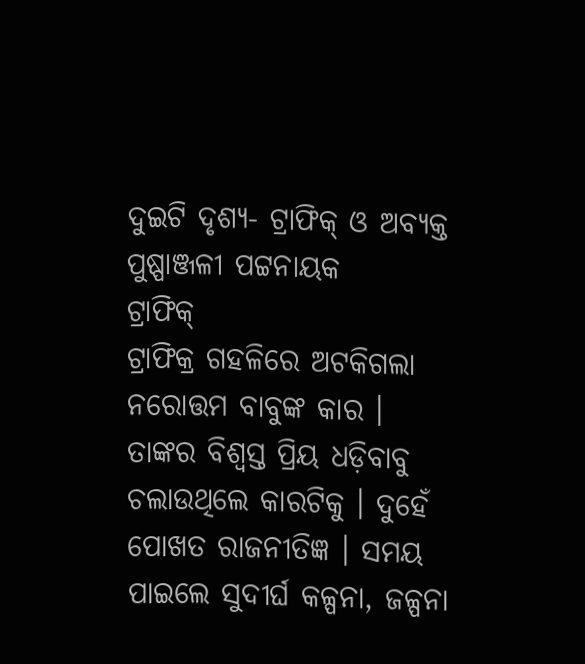ଦୁଇଟି ଦୃଶ୍ୟ- ଟ୍ରାଫିକ୍ ଓ ଅବ୍ୟକ୍ତ
ପୁଷ୍ପାଞ୍ଜଳୀ ପଟ୍ଟନାୟକ
ଟ୍ରାଫିକ୍
ଟ୍ରାଫିକ୍ର ଗହଳିରେ ଅଟକିଗଲା ନରୋତ୍ତମ ବାବୁଙ୍କ କାର ।
ତାଙ୍କର ବିଶ୍ୱସ୍ତ ପ୍ରିୟ ଧଡ଼ିବାବୁ ଚଲାଉଥିଲେ କାରଟିକୁ । ଦୁହେଁ ପୋଖତ ରାଜନୀତିଜ୍ଞ । ସମୟ ପାଇଲେ ସୁଦୀର୍ଘ କଳ୍ପନା, ଜଳ୍ପନା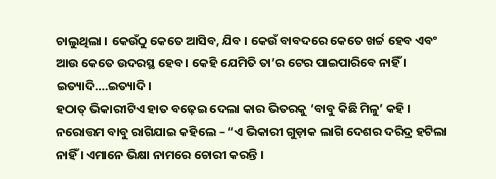ଚାଲୁଥିଲା । କେଉଁଠୁ କେତେ ଆସିବ, ଯିବ । କେଉଁ ବାବଦରେ କେତେ ଖର୍ଚ୍ଚ ହେବ ଏବଂ ଆଉ କେତେ ଉଦରସ୍ଥ ହେବ । କେହି ଯେମିତି ତା’ର ଟେର ପାଇପାରିବେ ନାହିଁ । ଇତ୍ୟାଦି….ଇତ୍ୟାଦି ।
ହଠାତ୍ ଭିକାରୀଟିଏ ହାତ ବଢ଼େଇ ଦେଲା କାର ଭିତରକୁ ‘ବାବୁ କିଛି ମିଳୁ’ କହି ।
ନରୋତ୍ତମ ବାବୁ ରାଗିଯାଇ କହିଲେ – “ଏ ଭିକାରୀ ଗୁଡ଼ାକ ଲାଗି ଦେଶର ଦରିଦ୍ର ହଟିଲା ନାହିଁ । ଏମାନେ ଭିକ୍ଷା ନାମରେ ଚୋରୀ କରନ୍ତି ।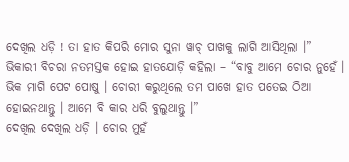ଦେଖିଲ ଧଡ଼ି ! ତା ହାତ କିପରି ମୋର ସୁନା ୱାଚ୍ ପାଖକୁ ଲାଗି ଆସିଥିଲା ।”
ଭିକାରୀ ବିଚରା ନତମସ୍ତକ ହୋଇ ହାତଯୋଡ଼ି କହିଲା – “ବାବୁ ଆମେ ଚୋର ନୁହେଁ । ଭିକ ମାଗି ପେଟ ପୋଷୁ । ଚୋରୀ କରୁଥିଲେ ତମ ପାଖେ ହାତ ପତେଇ ଠିଆ ହୋଇନଥାନ୍ତୁ । ଆମେ ବି କାର ଧରି ବୁଲୁଥାନ୍ତୁ ।”
ଦେଖିଲ ଦେଖିଲ ଧଡ଼ି । ଚୋର ମୁହଁ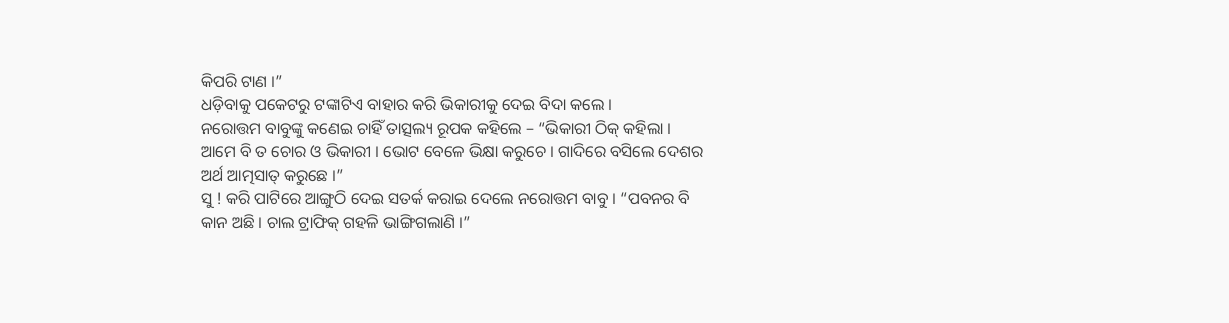କିପରି ଟାଣ ।”
ଧଡ଼ିବାକୁ ପକେଟରୁ ଟଙ୍କାଟିଏ ବାହାର କରି ଭିକାରୀକୁ ଦେଇ ବିଦା କଲେ ।
ନରୋତ୍ତମ ବାବୁଙ୍କୁ କଣେଇ ଚାହିଁ ତାତ୍ସଲ୍ୟ ରୂପକ କହିଲେ – “ଭିକାରୀ ଠିକ୍ କହିଲା । ଆମେ ବି ତ ଚୋର ଓ ଭିକାରୀ । ଭୋଟ ବେଳେ ଭିକ୍ଷା କରୁଚେ । ଗାଦିରେ ବସିଲେ ଦେଶର ଅର୍ଥ ଆତ୍ମସାତ୍ କରୁଛେ ।”
ସୁ ! କରି ପାଟିରେ ଆଙ୍ଗୁଠି ଦେଇ ସତର୍କ କରାଇ ଦେଲେ ନରୋତ୍ତମ ବାବୁ । “ପବନର ବି କାନ ଅଛି । ଚାଲ ଟ୍ରାଫିକ୍ ଗହଳି ଭାଙ୍ଗିଗଲାଣି ।”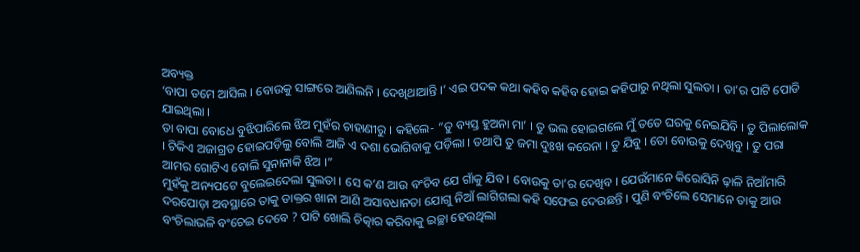ଅବ୍ୟକ୍ତ
‘ବାପା ତମେ ଆସିଲ । ବୋଉକୁ ସାଙ୍ଗରେ ଆଣିଲନି । ଦେଖିଥାଆନ୍ତି ।’ ଏଇ ପଦକ କଥା କହିବ କହିବ ହୋଇ କହିପାରୁ ନଥିଲା ସୁଲତା । ତା’ର ପାଟି ପୋଡି ଯାଇଥିଲା ।
ତା ବାପା ବୋଧେ ବୁଝିପାରିଲେ ଝିଅ ମୁହଁର ଚାହାଣୀରୁ । କହିଲେ- “ତୁ ବ୍ୟସ୍ତ ହୁଅନା ମା’ । ତୁ ଭଲ ହୋଇଗଲେ ମୁଁ ତତେ ଘରକୁ ନେଇଯିବି । ତୁ ପିଲାଲୋକ । ଟିକିଏ ଅଜାଗ୍ରତ ହୋଇପଡ଼ିଲୁ ବୋଲି ଆଜି ଏ ଦଶା ଭୋଗିବାକୁ ପଡ଼ିଲା । ତଥାପି ତୁ ଜମା ଦୁଃଖ କରେନା । ତୁ ଯିବୁ । ତୋ ବୋଉକୁ ଦେଖିବୁ । ତୁ ପରା ଆମର ଗୋଟିଏ ବୋଲି ସୁନାନାକି ଝିଅ ।”
ମୁହଁକୁ ଅନ୍ୟପଟେ ବୁଲେଇଦେଲା ସୁଲତା । ସେ କ’ଣ ଆଉ ବଂଚିବ ଯେ ଗାଁକୁ ଯିବ । ବୋଉକୁ ତା’ର ଦେଖିବ । ଯେଉଁମାନେ କିରୋସିନି ଢ଼ାଳି ନିଆଁମାରି ଦରପୋଡ଼ା ଅବସ୍ଥାରେ ତାକୁ ଡାକ୍ତର ଖାନା ଆଣି ଅସାବଧାନତା ଯୋଗୁ ନିଆଁ ଲାଗିଗଲା କହି ସଫେଇ ଦେଉଛନ୍ତି । ପୁଣି ବଂଚିଲେ ସେମାନେ ତାକୁ ଆଉ ବଂଚିଲାଭଳି ବଂଚେଇ ଦେବେ ? ପାଟି ଖୋଲି ଚିତ୍କାର କରିବାକୁ ଇଚ୍ଛା ହେଉଥିଲା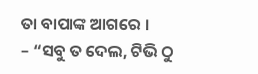ତା ବାପାଙ୍କ ଆଗରେ ।
– “ସବୁ ତ ଦେଲ, ଟିଭି ଠୁ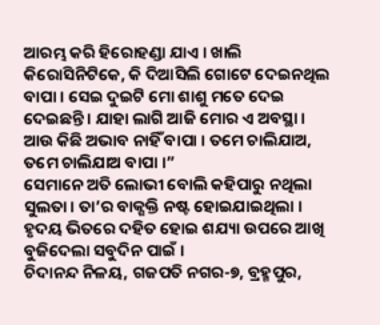ଆରମ୍ଭ କରି ହିରୋହଣ୍ଡା ଯାଏ । ଖାଲି କିରୋସିନିଟିକେ, କି ଦିଆସିଲି ଗୋଟେ ଦେଇନଥିଲ ବାପା । ସେଇ ଦୁଇଟି ମୋ ଶାଶୁ ମତେ ଦେଇ ଦେଇଛନ୍ତି । ଯାହା ଲାଗି ଆଜି ମୋର ଏ ଅବସ୍ଥା । ଆଉ କିଛି ଅଭାବ ନାହିଁ ବାପା । ତମେ ଚାଲିଯାଅ, ତମେ ଚାଲିଯାଅ ବାପା ।”
ସେମାନେ ଅତି ଲୋଭୀ ବୋଲି କହିପାରୁ ନଥିଲା ସୁଲତା । ତା’ର ବାକ୍ଶକ୍ତି ନଷ୍ଟ ହୋଇଯାଇଥିଲା । ହୃଦୟ ଭିତରେ ଦହିତ ହୋଇ ଶଯ୍ୟା ଉପରେ ଆଖି ବୁଜିଦେଲା ସବୁଦିନ ପାଇଁ ।
ଚିଦାନନ୍ଦ ନିଳୟ, ଗଜପତି ନଗର-୭, ବ୍ରହ୍ମପୁର,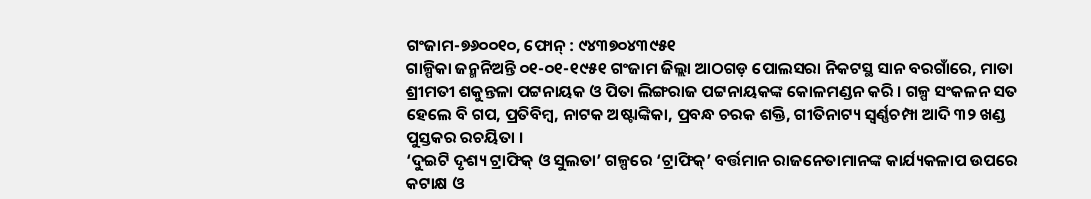ଗଂଜାମ-୭୬୦୦୧୦, ଫୋନ୍ : ୯୪୩୭୦୪୩୯୫୧
ଗାଳ୍ପିକା ଜନ୍ମନିଅନ୍ତି ୦୧-୦୧-୧୯୫୧ ଗଂଜାମ ଜିଲ୍ଲା ଆଠଗଡ଼ ପୋଲସରା ନିକଟସ୍ଥ ସାନ ବରଗାଁରେ, ମାତା ଶ୍ରୀମତୀ ଶକୁନ୍ତଳା ପଟ୍ଟନାୟକ ଓ ପିତା ଲିଙ୍ଗରାଜ ପଟ୍ଟନାୟକଙ୍କ କୋଳମଣ୍ଡନ କରି । ଗଳ୍ପ ସଂକଳନ ସତ ହେଲେ ବି ଗପ, ପ୍ରତିବିମ୍ବ, ନାଟକ ଅଷ୍ଟାଙ୍କିକା, ପ୍ରବନ୍ଧ ଚରକ ଶକ୍ତି, ଗୀତିନାଟ୍ୟ ସ୍ୱର୍ଣ୍ଣଚମ୍ପା ଆଦି ୩୨ ଖଣ୍ଡ ପୁସ୍ତକର ରଚୟିତା ।
‘ଦୁଇଟି ଦୃଶ୍ୟ ଟ୍ରାଫିକ୍ ଓ ସୁଲତା’ ଗଳ୍ପରେ ‘ଟ୍ରାଫିକ୍’ ବର୍ତ୍ତମାନ ରାଜନେତାମାନଙ୍କ କାର୍ଯ୍ୟକଳାପ ଉପରେ କଟାକ୍ଷ ଓ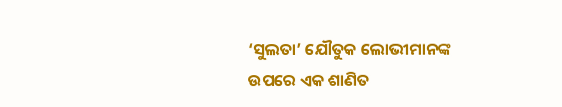‘ସୁଲତା’ ଯୌତୁକ ଲୋଭୀମାନଙ୍କ ଉପରେ ଏକ ଶାଣିତ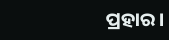ପ୍ରହାର ।